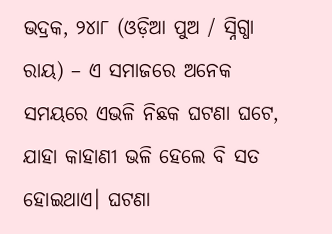ଭଦ୍ରକ, ୨୪ା୮ (ଓଡ଼ିଆ ପୁଅ / ସ୍ନିଗ୍ଧା ରାୟ) – ଏ ସମାଜରେ ଅନେକ ସମୟରେ ଏଭଳି ନିଛକ ଘଟଣା ଘଟେ, ଯାହା କାହାଣୀ ଭଳି ହେଲେ ବି ସତ ହୋଇଥାଏ। ଘଟଣା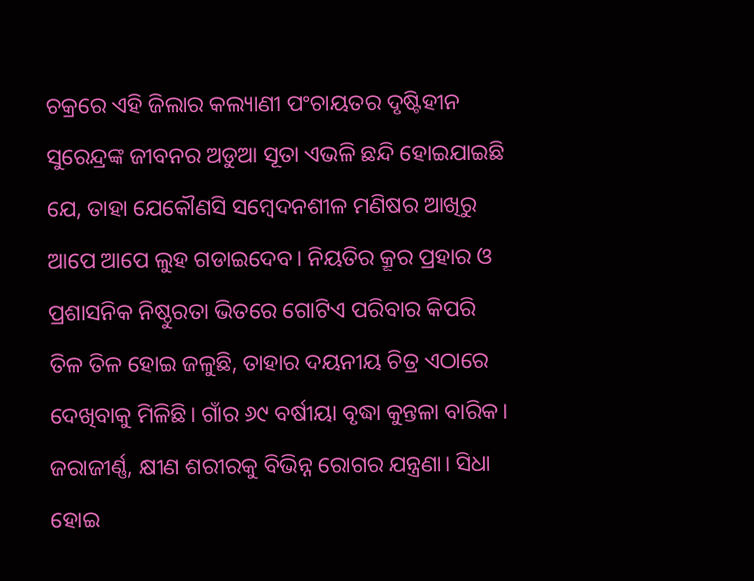ଚକ୍ରରେ ଏହି ଜିଲାର କଲ୍ୟାଣୀ ପଂଚାୟତର ଦୃଷ୍ଟିହୀନ ସୁରେନ୍ଦ୍ରଙ୍କ ଜୀବନର ଅଡୁଆ ସୂତା ଏଭଳି ଛନ୍ଦି ହୋଇଯାଇଛି ଯେ, ତାହା ଯେକୌଣସି ସମ୍ବେଦନଶୀଳ ମଣିଷର ଆଖିରୁ ଆପେ ଆପେ ଲୁହ ଗଡାଇଦେବ। ନିୟତିର କ୍ରୂର ପ୍ରହାର ଓ ପ୍ରଶାସନିକ ନିଷ୍ଠୁରତା ଭିତରେ ଗୋଟିଏ ପରିବାର କିପରି ତିଳ ତିଳ ହୋଇ ଜଳୁଛି, ତାହାର ଦୟନୀୟ ଚିତ୍ର ଏଠାରେ ଦେଖିବାକୁ ମିଳିଛି। ଗାଁର ୬୯ ବର୍ଷୀୟା ବୃଦ୍ଧା କୁନ୍ତଳା ବାରିକ। ଜରାଜୀର୍ଣ୍ଣ, କ୍ଷୀଣ ଶରୀରକୁ ବିଭିନ୍ନ ରୋଗର ଯନ୍ତ୍ରଣା। ସିଧା ହୋଇ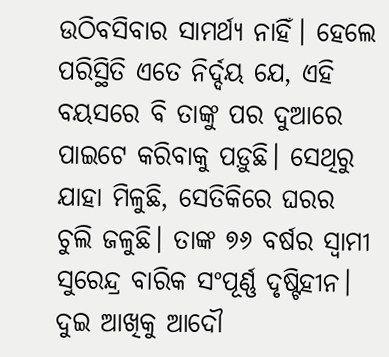ଉଠିବସିବାର ସାମର୍ଥ୍ୟ ନାହିଁ। ହେଲେ ପରିସ୍ଥିତି ଏତେ ନିର୍ଦ୍ଦୟ ଯେ, ଏହି ବୟସରେ ବି ତାଙ୍କୁ ପର ଦୁଆରେ ପାଇଟେ କରିବାକୁ ପଡ଼ୁଛି। ସେଥିରୁ ଯାହା ମିଳୁଛି, ସେତିକିରେ ଘରର ଚୁଲି ଜଳୁଛି। ତାଙ୍କ ୭୬ ବର୍ଷର ସ୍ୱାମୀ ସୁରେନ୍ଦ୍ର ବାରିକ ସଂପୂର୍ଣ୍ଣ ଦୃଷ୍ଟିହୀନ। ଦୁଇ ଆଖିକୁ ଆଦୌ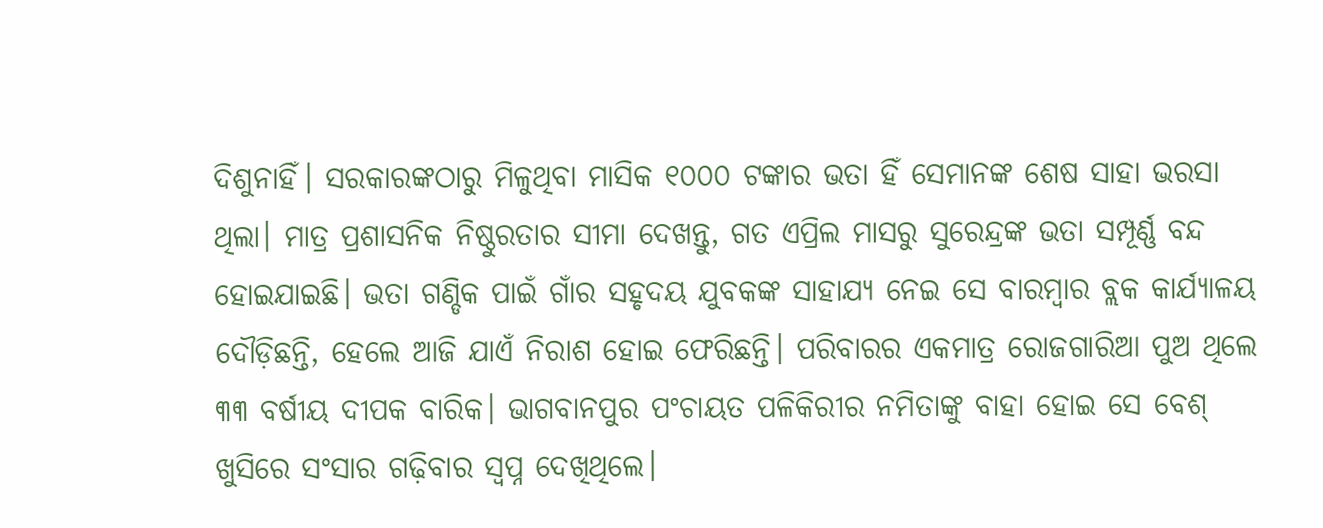ଦିଶୁନାହିଁ। ସରକାରଙ୍କଠାରୁ ମିଳୁଥିବା ମାସିକ ୧୦୦୦ ଟଙ୍କାର ଭତା ହିଁ ସେମାନଙ୍କ ଶେଷ ସାହା ଭରସା ଥିଲା। ମାତ୍ର ପ୍ରଶାସନିକ ନିଷ୍ଠୁରତାର ସୀମା ଦେଖନ୍ତୁ, ଗତ ଏପ୍ରିଲ ମାସରୁ ସୁରେନ୍ଦ୍ରଙ୍କ ଭତା ସମ୍ପୂର୍ଣ୍ଣ ବନ୍ଦ ହୋଇଯାଇଛି। ଭତା ଗଣ୍ଡିକ ପାଇଁ ଗାଁର ସହୃଦୟ ଯୁବକଙ୍କ ସାହାଯ୍ୟ ନେଇ ସେ ବାରମ୍ବାର ବ୍ଲକ କାର୍ଯ୍ୟାଳୟ ଦୌଡ଼ିଛନ୍ତି, ହେଲେ ଆଜି ଯାଏଁ ନିରାଶ ହୋଇ ଫେରିଛନ୍ତି। ପରିବାରର ଏକମାତ୍ର ରୋଜଗାରିଆ ପୁଅ ଥିଲେ ୩୩ ବର୍ଷୀୟ ଦୀପକ ବାରିକ। ଭାଗବାନପୁର ପଂଚାୟତ ପଳିକିରୀର ନମିତାଙ୍କୁ ବାହା ହୋଇ ସେ ବେଶ୍ ଖୁସିରେ ସଂସାର ଗଢ଼ିବାର ସ୍ୱପ୍ନ ଦେଖିଥିଲେ।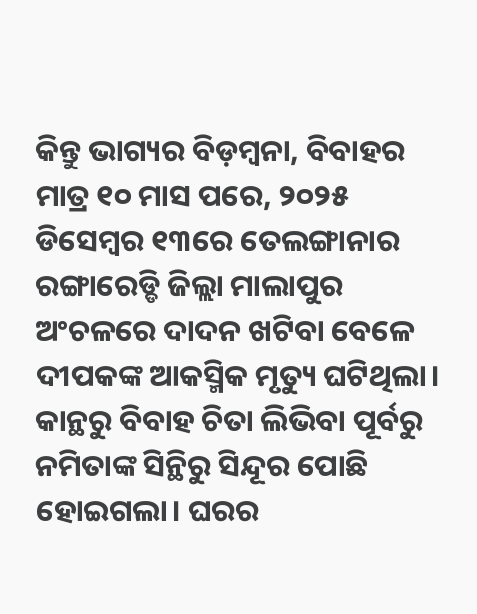କିନ୍ତୁ ଭାଗ୍ୟର ବିଡ଼ମ୍ବନା, ବିବାହର ମାତ୍ର ୧୦ ମାସ ପରେ, ୨୦୨୫ ଡିସେମ୍ବର ୧୩ରେ ତେଲଙ୍ଗାନାର ରଙ୍ଗାରେଡ୍ଡି ଜିଲ୍ଲା ମାଲାପୁର ଅଂଚଳରେ ଦାଦନ ଖଟିବା ବେଳେ ଦୀପକଙ୍କ ଆକସ୍ମିକ ମୃତ୍ୟୁ ଘଟିଥିଲା। କାନ୍ଥରୁ ବିବାହ ଚିତା ଲିଭିବା ପୂର୍ବରୁ ନମିତାଙ୍କ ସିନ୍ଥିରୁ ସିନ୍ଦୂର ପୋଛି ହୋଇଗଲା। ଘରର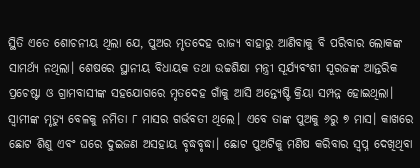ସ୍ଥିତି ଏତେ ଶୋଚନୀୟ ଥିଲା ଯେ, ପୁଅର ମୃତଦେହ ରାଜ୍ୟ ବାହାରୁ ଆଣିବାକୁ ବି ପରିବାର ଲୋକଙ୍କ ସାମର୍ଥ୍ୟ ନଥିଲା। ଶେଷରେ ସ୍ଥାନୀୟ ବିଧାୟକ ତଥା ଉଚ୍ଚଶିକ୍ଷା ମନ୍ତ୍ରୀ ସୂର୍ଯ୍ୟବଂଶୀ ସୂରଜଙ୍କ ଆନ୍ତରିକ ପ୍ରଚେଷ୍ଟା ଓ ଗ୍ରାମବାସୀଙ୍କ ସହଯୋଗରେ ମୃତଦେହ ଗାଁକୁ ଆସି ଅନ୍ତ୍ୟେଷ୍ଟି କ୍ରିୟା ସମ୍ପନ୍ନ ହୋଇଥିଲା। ସ୍ୱାମୀଙ୍କ ମୃତ୍ୟୁ ବେଳକୁ ନମିତା ୮ ମାସର ଗର୍ଭବତୀ ଥିଲେ। ଏବେ ତାଙ୍କ ପୁଅକୁ ୬ରୁ ୭ ମାସ। କାଖରେ ଛୋଟ ଶିଶୁ ଏବଂ ଘରେ ଦୁଇଜଣ ଅସହାୟ ବୃଦ୍ଧବୃଦ୍ଧା। ଛୋଟ ପୁଅଟିକୁ ମଣିଷ କରିବାର ସ୍ୱପ୍ନ ଦେଖିଥିବା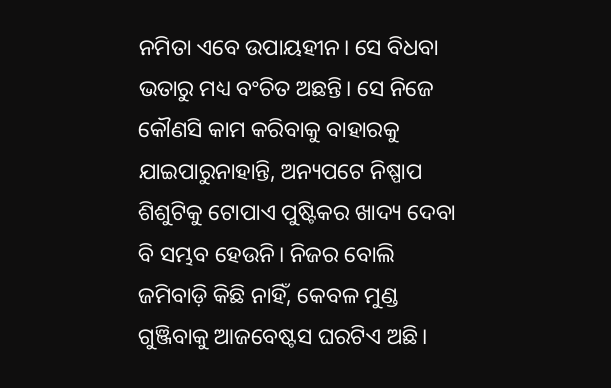ନମିତା ଏବେ ଉପାୟହୀନ। ସେ ବିଧବା ଭତାରୁ ମଧ୍ୟ ବଂଚିତ ଅଛନ୍ତି। ସେ ନିଜେ କୌଣସି କାମ କରିବାକୁ ବାହାରକୁ ଯାଇପାରୁନାହାନ୍ତି, ଅନ୍ୟପଟେ ନିଷ୍ପାପ ଶିଶୁଟିକୁ ଟୋପାଏ ପୁଷ୍ଟିକର ଖାଦ୍ୟ ଦେବା ବି ସମ୍ଭବ ହେଉନି। ନିଜର ବୋଲି ଜମିବାଡ଼ି କିଛି ନାହିଁ, କେବଳ ମୁଣ୍ଡ ଗୁଞ୍ଜିବାକୁ ଆଜବେଷ୍ଟସ ଘରଟିଏ ଅଛି।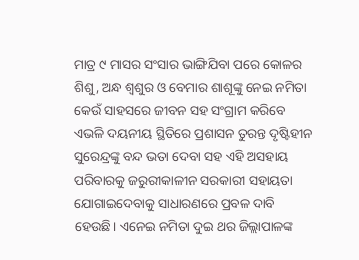ମାତ୍ର ୯ ମାସର ସଂସାର ଭାଙ୍ଗିଯିବା ପରେ କୋଳର ଶିଶୁ, ଅନ୍ଧ ଶ୍ୱଶୁର ଓ ବେମାର ଶାଶୂଙ୍କୁ ନେଇ ନମିତା କେଉଁ ସାହସରେ ଜୀବନ ସହ ସଂଗ୍ରାମ କରିବେ ଏଭଳି ଦୟନୀୟ ସ୍ଥିତିରେ ପ୍ରଶାସନ ତୁରନ୍ତ ଦୃଷ୍ଟିହୀନ ସୁରେନ୍ଦ୍ରଙ୍କୁ ବନ୍ଦ ଭତା ଦେବା ସହ ଏହି ଅସହାୟ ପରିବାରକୁ ଜରୁରୀକାଳୀନ ସରକାରୀ ସହାୟତା ଯୋଗାଇଦେବାକୁ ସାଧାରଣରେ ପ୍ରବଳ ଦାବି ହେଉଛି। ଏନେଇ ନମିତା ଦୁଇ ଥର ଜିଲ୍ଲାପାଳଙ୍କ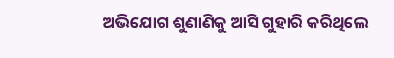ଅଭିଯୋଗ ଶୁଣାଣିକୁ ଆସି ଗୁହାରି କରିଥିଲେ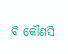ବି କୌଣସି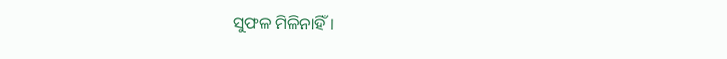ସୁଫଳ ମିଳିନାହିଁ।